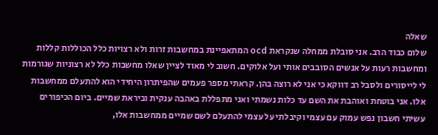שאלה
שלום כבוד הרב. אני סובלת ממחלה שנקראת ocd המתאפיינת במחשבות זרות ולא רצויות כלל הכוללות קללות ומחשבות רעות על אנשים הסובבים אותי ועל אלוקים. חשוב לי מאוד לציין שאלו מחשבות כלל לא רצוניות שגורמות לי לייסורים ולסבל רב דווקא כי אני לא רוצה בהן. קראתי מספר פעמים שהפיתרון היחידי הוא להתעלם ממחשבות אלו. אני בוטחת ואוהבת את השם עד כלות נשמתי ואני מתפללת באהבה ענקית וביראת שמיים. ביום הכיפורים עשיתי חשבון נפש עמוק עם עצמי וקיבלתי על עצמי להתעלם לשם שמיים ממחשבות אלו,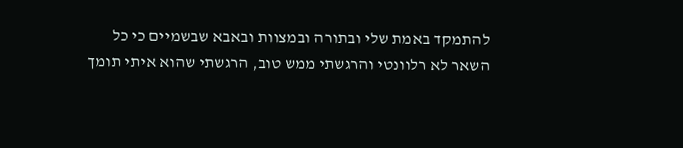להתמקד באמת שלי ובתורה ובמצוות ובאבא שבשמיים כי כל השאר לא רלוונטי והרגשתי ממש טוב, הרגשתי שהוא איתי תומך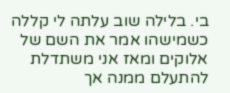בי. בלילה שוב עלתה לי קללה כשמישהו אמר את השם של אלוקים ומאז אני משתדלת להתעלם ממנה אך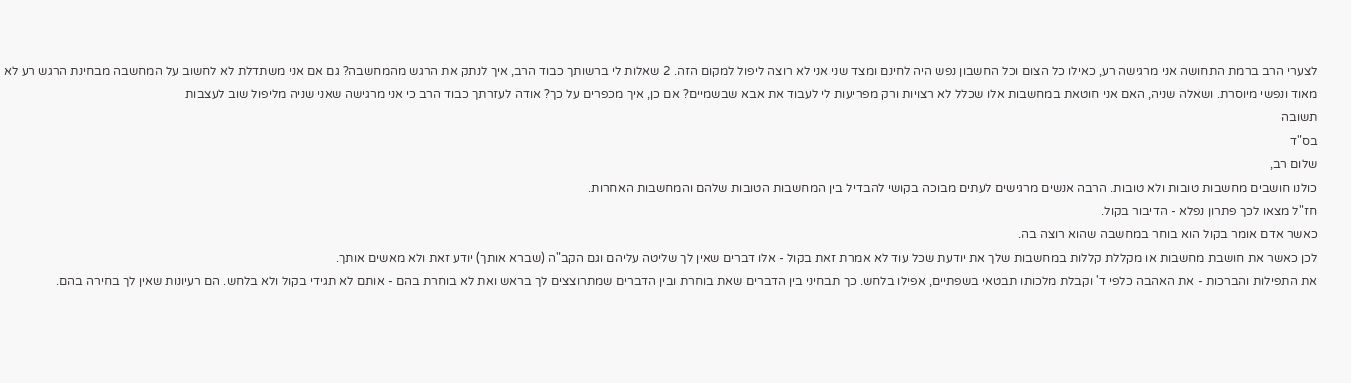לצערי הרב ברמת התחושה אני מרגישה רע, כאילו כל הצום וכל החשבון נפש היה לחינם ומצד שני אני לא רוצה ליפול למקום הזה. 2 שאלות לי ברשותך כבוד הרב, איך לנתק את הרגש מהמחשבה? גם אם אני משתדלת לא לחשוב על המחשבה מבחינת הרגש רע לא מאוד ונפשי מיוסרת. ושאלה שניה, האם אני חוטאת במחשבות אלו שכלל לא רצויות ורק מפריעות לי לעבוד את אבא שבשמיים? אם כן, איך מכפרים על כך? אודה לעזרתך כבוד הרב כי אני מרגישה שאני שניה מליפול שוב לעצבות
תשובה
בס"ד
שלום רב,
כולנו חושבים מחשבות טובות ולא טובות. הרבה אנשים מרגישים לעתים מבוכה בקושי להבדיל בין המחשבות הטובות שלהם והמחשבות האחרות.
חז"ל מצאו לכך פתרון נפלא - הדיבור בקול.
כאשר אדם אומר בקול הוא בוחר במחשבה שהוא רוצה בה.
לכן כאשר את חושבת מחשבות או מקללת קללות במחשבות שלך את יודעת שכל עוד לא אמרת זאת בקול - אלו דברים שאין לך שליטה עליהם וגם הקב"ה (שברא אותך) יודע זאת ולא מאשים אותך.
את התפילות והברכות - את האהבה כלפי ד' וקבלת מלכותו תבטאי בשפתיים, אפילו בלחש. כך תבחיני בין הדברים שאת בוחרת ובין הדברים שמתרוצצים לך בראש ואת לא בוחרת בהם - אותם לא תגידי בקול ולא בלחש. הם רעיונות שאין לך בחירה בהם.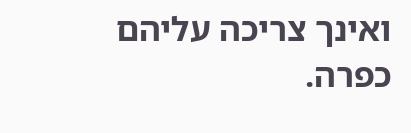ואינך צריכה עליהם כפרה.